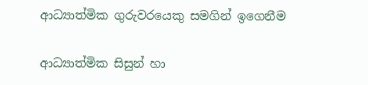ආධ්‍යාත්මික ගුරුවරයෙකු සමගින් ඉගෙනීම

ආධ්‍යාත්මික සිසුන් හා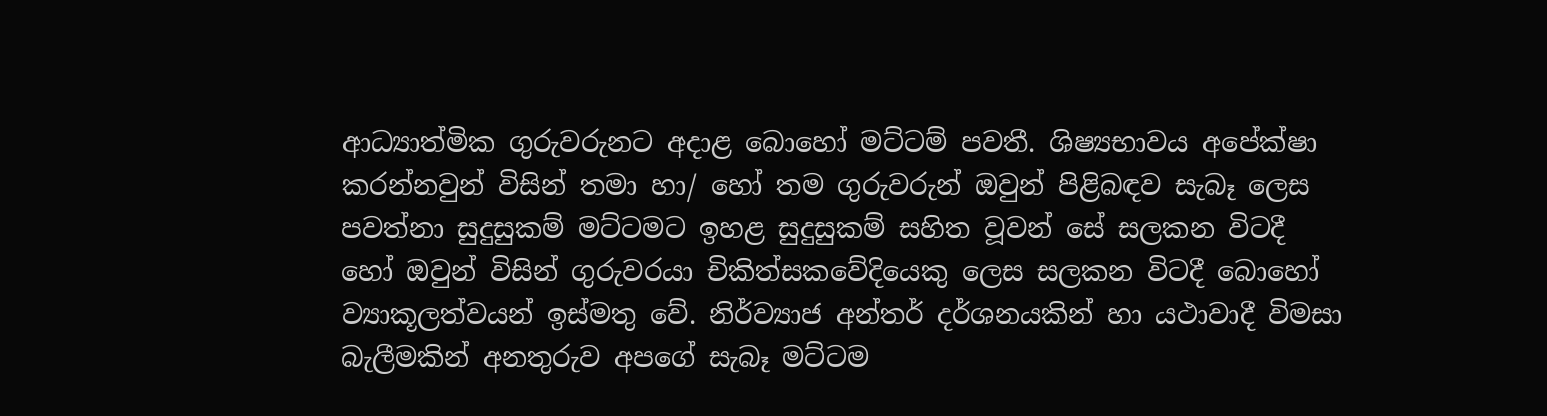ආධ්‍යාත්මික ගුරුවරුනට අදාළ බොහෝ මට්ටම් පවතී. ශිෂ්‍යභාවය අපේක්ෂා කරන්නවුන් විසින් තමා හා/ හෝ තම ගුරුවරුන් ඔවුන් පිළිබඳව සැබෑ ලෙස පවත්නා සුදුසුකම් මට්ටමට ඉහළ සුදුසුකම් සහිත වූවන් සේ සලකන විටදී හෝ ඔවුන් විසින් ගුරුවරයා චිකිත්සකවේදියෙකු ලෙස සලකන විටදී බොහෝ ව්‍යාකූලත්වයන් ඉස්මතු‌ වේ. නිර්ව්‍යාජ අන්තර් දර්ශනයකින් හා යථාවාදී විමසා බැලීමකින් අනතුරුව අපගේ සැබෑ මට්ටම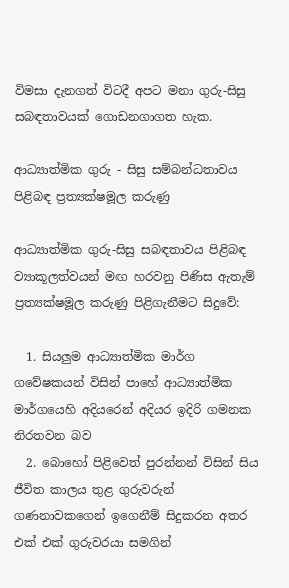විමසා දැනගත් විටදී අපට මනා ගුරු-සිසු සබඳතාවයක් ගොඩනගාගත හැක.

ආධ්‍යාත්මික ගුරු - සිසු සම්බන්ධතාවය පිළිබඳ ප්‍රත්‍යක්ෂමූල කරුණු

ආධ්‍යාත්මික ගුරු-සිසු සබඳතාවය පිළිබඳ ව්‍යාකූලත්වයන් මඟ හරවනු පිණිස ඇතැම් ප්‍රත්‍යක්ෂමූල කරුණු පිළිගැනීමට සිදුවේ:

  1. සියලුම ආධ්‍යාත්මික මාර්ග ගවේෂකයන් විසින් පාහේ ආධ්‍යාත්මික මාර්ගයෙහි අදියරෙන් අදියර ඉදිරි ගමනක නිරතවන බව
  2. බොහෝ පිළිවෙත් පුරන්නන් විසින් සිය ජීවිත කාලය තුළ ගුරුවරුන් ගණනාවකගෙන් ඉගෙනීම් සිදුකරන අතර එක් එක් ගුරුවරයා සමගින්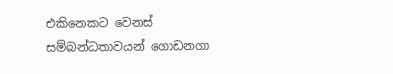එකිනෙකට වෙනස් සම්බන්ධතාවයන් ගොඩනගා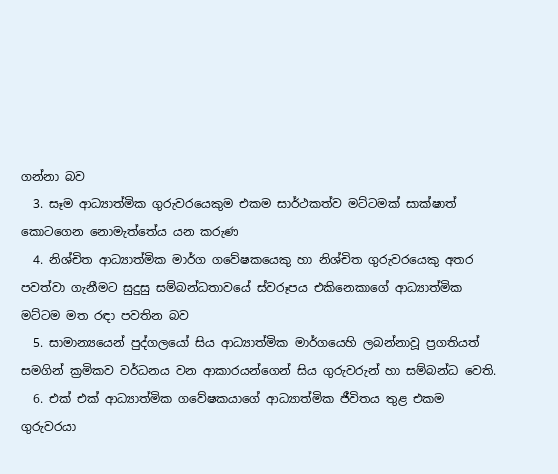ගන්නා බව
  3. සෑම ආධ්‍යාත්මික ගුරුවරයෙකුම එකම සාර්ථකත්ව මට්ටමක් සාක්ෂාත් කොටගෙන නොමැත්තේය යන කරුණ
  4. නිශ්චිත ආධ්‍යාත්මික මාර්ග ගවේෂකයෙකු හා නිශ්චිත ගුරුවරයෙකු අතර පවත්වා ගැනීමට සුදුසු සම්බන්ධතාවයේ ස්වරූපය එකිනෙකාගේ ආධ්‍යාත්මික මට්ටම මත රඳා පවතින බව
  5. සාමාන්‍යයෙන් පුද්ගලයෝ සිය ආධ්‍යාත්මික මාර්ගයෙහි ලබන්නාවූ ප්‍රගතියත් සමගින් ක්‍රමිකව වර්ධනය වන ආකාරයන්ගෙන් සිය ගුරුවරුන් හා සම්බන්ධ වෙති.
  6. එක් එක් ආධ්‍යාත්මික ගවේෂකයාගේ ආධ්‍යාත්මික ජීවිතය තුළ එකම ගුරුවරයා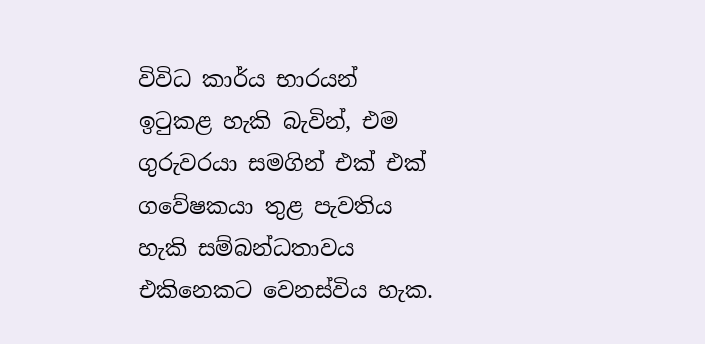විවිධ කාර්ය භාරයන් ඉටුකළ හැකි බැවින්, එම ගුරුවරයා සමගින් එක් එක් ගවේෂකයා තුළ පැවතිය හැකි සම්බන්ධතාවය එකිනෙකට වෙනස්විය හැක.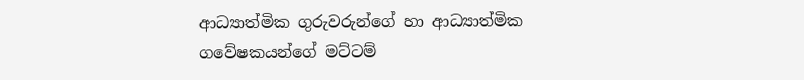ආධ්‍යාත්මික ගුරුවරුන්ගේ හා ආධ්‍යාත්මික ගවේෂකයන්ගේ මට්ටම්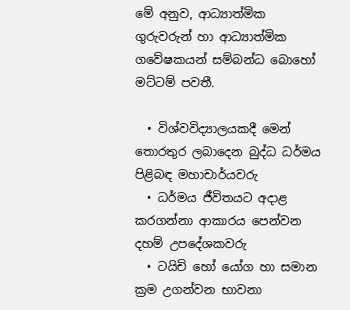මේ අනුව, ආධ්‍යාත්මික ගුරුවරුන් හා ආධ්‍යාත්මික ගවේෂකයන් සම්බන්ධ බො‌හෝ මට්ටම් පවතී.

  • විශ්වවිද්‍යාලයකදී මෙන් තොරතුර ලබාදෙන බුද්ධ ධර්මය පිළිබඳ මහාචාර්යවරු
  • ධර්මය ජීවිතයට අදාළ කරගන්නා ආකාරය පෙන්වන දහම් උපදේශකවරු
  • ටයිචි හෝ යෝග හා සමාන ක්‍රම උගන්වන භාවනා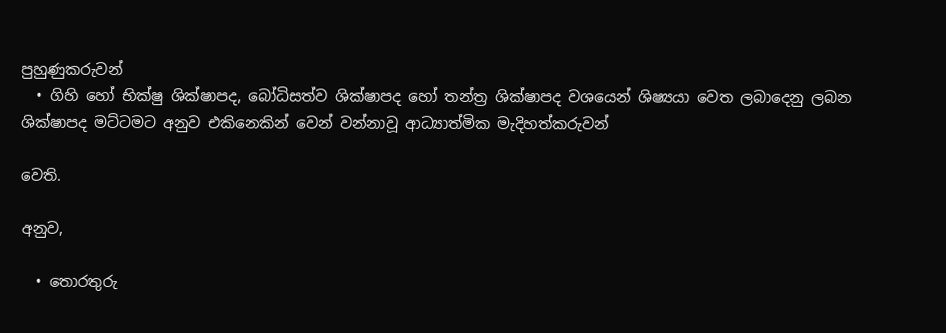පුහුණුකරුවන්
  • ගිහි හෝ භික්ෂු ශික්ෂාපද, බෝධිසත්ව ශික්ෂාපද හෝ තන්ත්‍ර ශික්ෂාපද වශයෙන් ශිෂ්‍යයා වෙත ලබාදෙනු ලබන ශික්ෂාපද මට්ටමට අනුව එකිනෙකින් වෙන් වන්නාවූ ආධ්‍යාත්මික මැදිහත්කරුවන්

වෙති.

අනුව,

  • තොරතුරු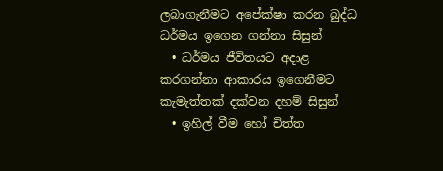ලබාගැනීමට අපේක්ෂා කරන බුද්ධ ධර්මය ඉගෙන ගන්නා සිසුන්
  • ධර්මය ජීවිතයට අදාළ කරගන්නා ආකාරය ඉගෙනීමට කැමැත්තක් දක්වන දහම් සිසුන්
  • ඉහිල් වීම හෝ චිත්ත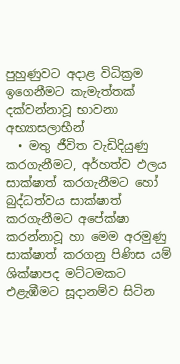පුහුණුවට අදාළ විධික්‍රම ඉගෙනීමට කැමැත්තක් දක්වන්නාවූ භාවනා අභ්‍යාසලාභීන්
  • මතු ජීවිත වැඩිදියුණු කරගැනීමට, අර්හත්ව ඵලය සාක්ෂාත් කරගැනීමට හෝ බුද්ධත්වය සාක්ෂාත් කරගැනීමට අපේක්ෂා කරන්නාවූ හා මෙම අරමුණු සාක්ෂාත් කරගනු පිණිස යම් ශික්ෂාපද මට්ටමකට එළැඹීමට සූදානම්ව සිටින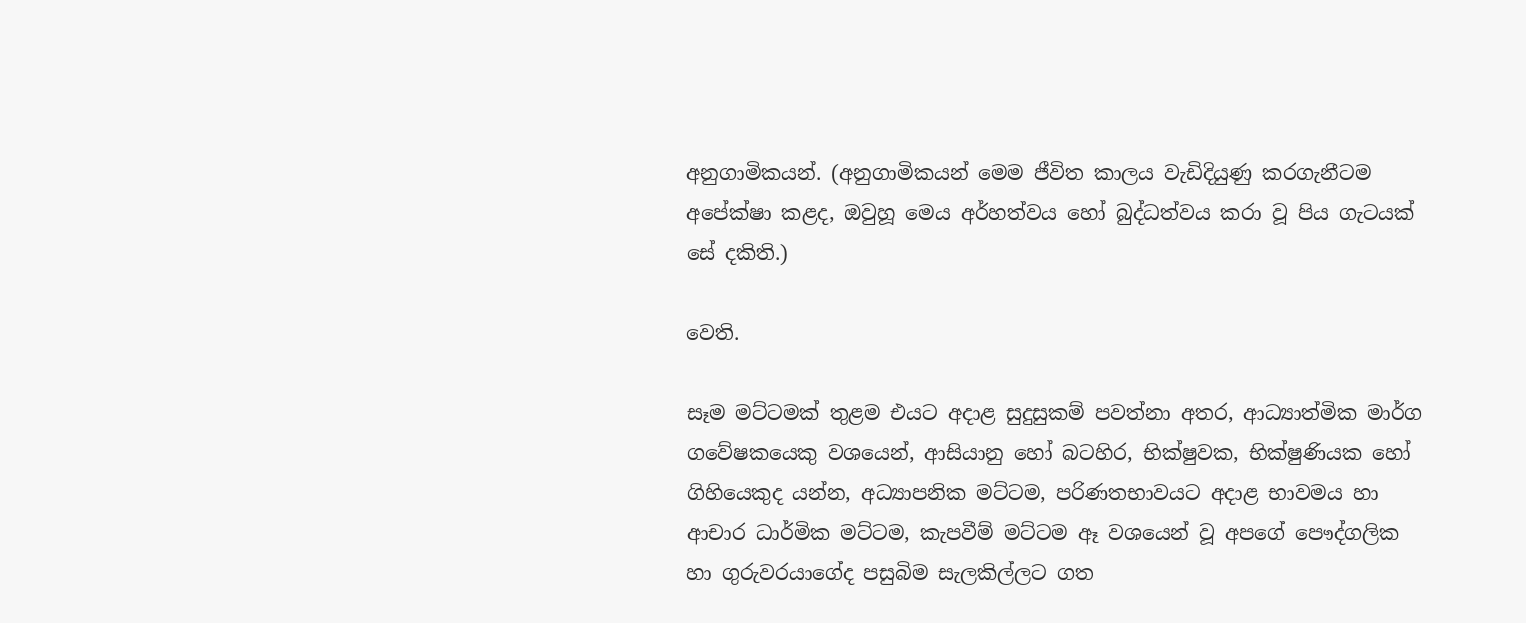අනුගාමිකයන්. (අනුගාමිකයන් මෙම ජීවිත කාලය වැඩිදියුණු කරගැනීටම අපේක්ෂා කළද, ඔවුහූ මෙය අර්හත්වය හෝ බුද්ධත්වය කරා වූ පිය ගැටයක් සේ දකිති.)

වෙති.

සෑම මට්ටමක් තුළම එයට අදාළ සුදුසුකම් පවත්නා අතර, ආධ්‍යාත්මික මාර්ග ගවේෂකයෙකු වශයෙන්, ආසියානු හෝ බටහිර, භික්ෂුවක, භික්ෂුණියක හෝ ගිහියෙකුද යන්න, අධ්‍යාපනික මට්ටම, පරිණතභාවයට අදාළ භාවමය හා ආචාර ධාර්මික මට්ටම, කැපවීම් මට්ටම ඈ වශයෙන් වූ අපගේ පෞද්ගලික හා ගුරුවරයාගේද පසුබිම සැලකිල්ලට ගත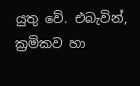යුතු වේ. එබැවින්, ක්‍රමිකව හා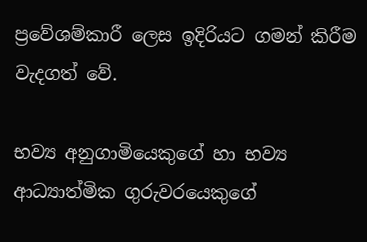ප්‍රවේශම්කාරී ලෙස ඉදිරියට ගමන් කිරීම වැදගත් වේ.

භව්‍ය අනුගාමියෙකුගේ හා භව්‍ය ආධ්‍යාත්මික ගුරුවරයෙකුගේ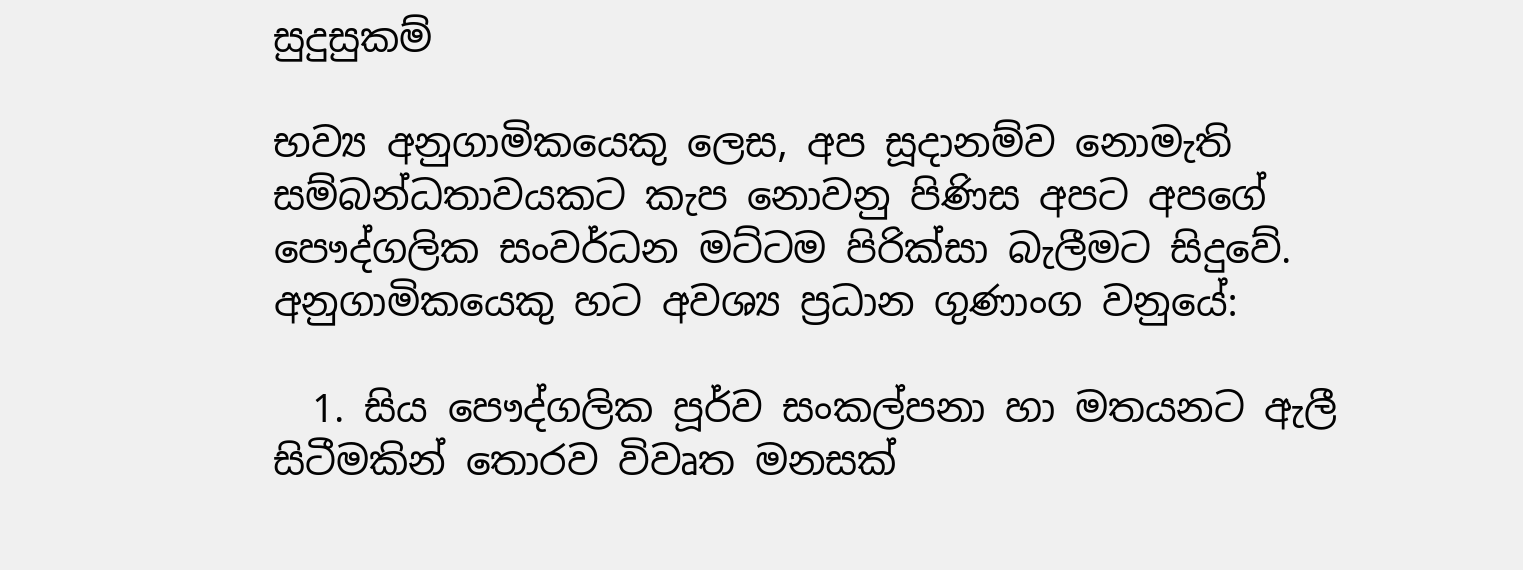සුදුසුකම්

භව්‍ය අනුගාමිකයෙකු ලෙස, අප සූදානම්ව නොමැති සම්බන්ධතාවයකට කැප නොවනු පිණිස අපට අපගේ පෞද්ගලික සංවර්ධන මට්ටම පිරික්සා බැලීමට සිදුවේ. අනුගාමිකයෙකු හට අවශ්‍ය ප්‍රධාන ගුණාංග වනුයේ:

  1. සිය පෞද්ගලික පූර්ව සංකල්පනා හා මතයනට ඇලී සිටීමකින් තොරව විවෘත මනසක්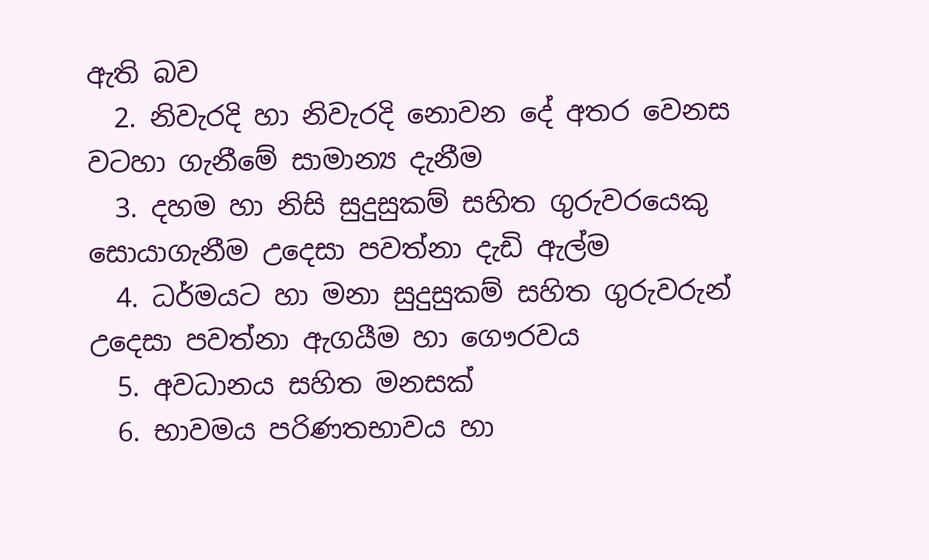ඇති බව
  2. නිවැරදි හා නිවැරදි නොවන දේ අතර වෙනස වටහා ගැනීමේ සාමාන්‍ය දැනීම
  3. දහම හා නිසි සුදුසුකම් සහිත ගුරුවරයෙකු සොයාගැනීම උදෙසා පවත්නා දැඩි ඇල්ම
  4. ධර්මයට හා මනා සුදුසුකම් සහිත ගුරුවරුන් උදෙසා පවත්නා ඇගයීම හා ගෞරවය
  5. අවධානය සහිත මනසක්
  6. භාවමය පරිණතභාවය හා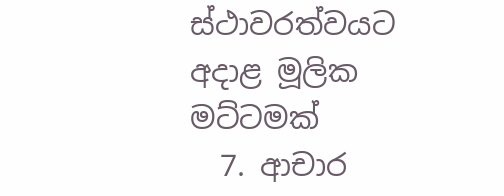ස්ථාවරත්වයට අදාළ මූලික මට්ටමක්
  7. ආචාර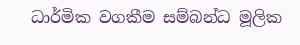ධාර්මික වගකීම සම්බන්ධ මූලික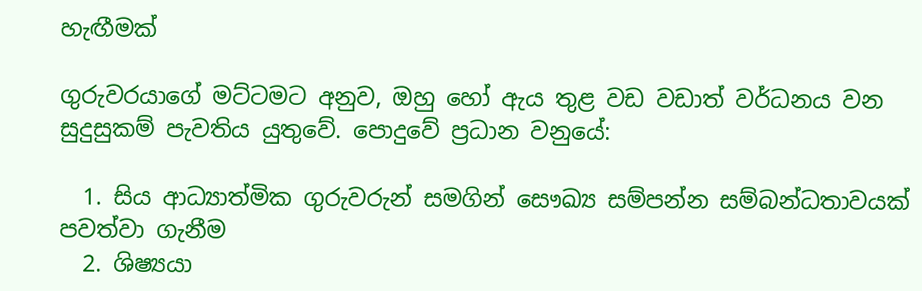හැඟීමක්

ගුරුවරයාගේ මට්ටමට අනුව, ඔහු හෝ ඇය තුළ වඩ වඩාත් වර්ධනය වන සුදුසුකම් පැවතිය යුතුවේ. පොදුවේ ප්‍රධාන වනුයේ:

  1. සිය ආධ්‍යාත්මික ගුරුවරුන් සමගින් සෞඛ්‍ය සම්පන්න සම්බන්ධතාවයක් පවත්වා ගැනීම
  2. ශිෂ්‍යයා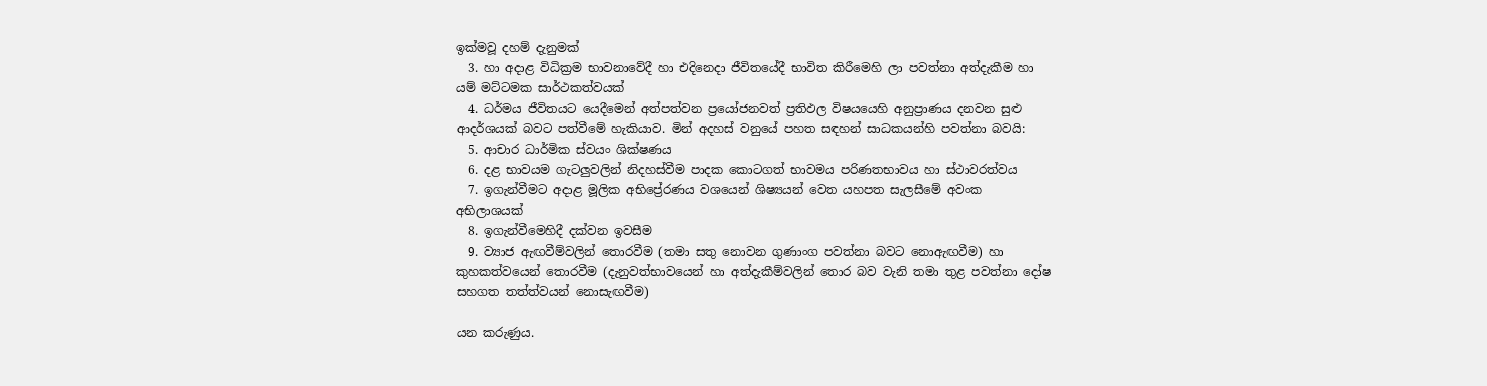ඉක්මවූ දහම් දැනුමක්
  3. හා අදාළ විධික්‍රම භාවනාවේදී හා එදිනෙදා ජීවිතයේදී භාවිත කිරීමෙහි ලා පවත්නා අත්දැකීම හා යම් මට්ටමක සාර්ථකත්වයක්
  4. ධර්මය ජීවිතයට යෙදීමෙන් අත්පත්වන ප්‍රයෝජනවත් ප්‍රතිඵල විෂයයෙහි අනුප්‍රාණය දනවන සුළු ආදර්ශයක් බවට පත්වීමේ හැකියාව. මින් අදහස් වනුයේ පහත සඳහන් සාධකයන්හි පවත්නා බවයි:
  5. ආචාර ධාර්මික ස්වයං ශික්ෂණය
  6. දළ භාවයම ගැටලුවලින් නිදහස්වීම පාදක කොටගත් භාවමය පරිණතභාවය හා ස්ථාවරත්වය
  7. ඉගැන්වීමට අදාළ මූලික අභිප්‍රේරණය වශයෙන් ශිෂ්‍යයන් වෙත යහපත සැලසීමේ අවංක අභිලාශයක්
  8. ඉගැන්වීමෙහිදී දක්වන ඉවසීම
  9. ව්‍යාජ ඇඟවීම්වලින් තොරවීම (තමා සතු නොවන ගුණාංග පවත්නා බවට නොඇඟවීම) හා කුහකත්වයෙන් තොරවීම (දැනුවත්භාවයෙන් හා අත්දැකීම්වලින් තොර බව වැනි තමා තුළ පවත්නා දෝෂ සහගත තත්ත්වයන් නොසැඟවීම)

යන කරුණුය.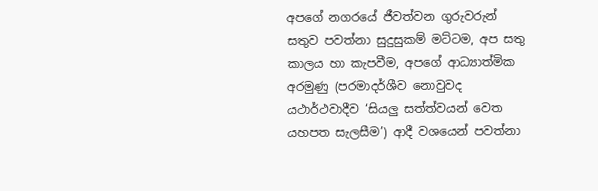අපගේ නගරයේ ජීවත්වන ගුරුවරුන් සතුව පවත්නා සුදුසුකම් මට්ටම, අප සතු කාලය හා කැපවීම, අපගේ ආධ්‍යාත්මික අරමුණු (පරමාදර්ශීව නොවුවද යථාර්ථවාදීව ‘සියලු සත්ත්වයන් වෙත යහපත සැලසීම’) ආදී වශයෙන් පවත්නා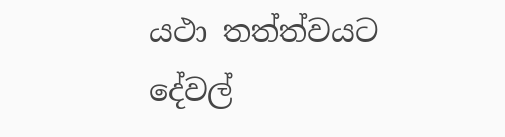යථා තත්ත්වයට දේවල්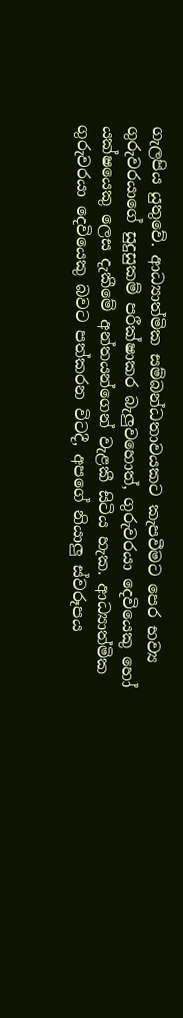ගැලපිය යුතුවේ. ආධ්‍යාත්මික සම්බන්ධතාවයකට කැපවීමට පෙර භව්‍ය ගුරුවරයාගේ සුදුසුකම් පරීක්ෂාකර බැලුවහොත්, ගුරුවරයා දෙවියෙකු හෝ යක්ෂයෙකු ලෙස දැකීමේ අන්තයන්ගෙන් වැළකී සිටිය හැක. ආධ්‍යාත්මික ගුරුවරයා දෙවියෙකු බවට පත්කරන විටදී, අපගේ නියාලු ස්වරූපය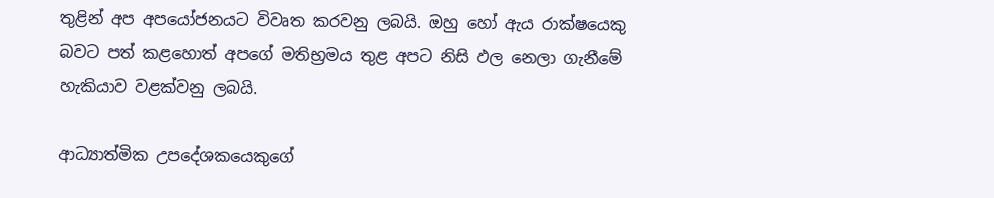තුළින් අප අපයෝජනයට විවෘත කරවනු ලබයි. ඔහු හෝ ඇය රාක්ෂයෙකු බවට පත් කළහොත් අපගේ මතිභ්‍රමය තුළ අපට නිසි ඵල නෙලා ගැනීමේ හැකියාව වළක්වනු ලබයි.

ආධ්‍යාත්මික උපදේශකයෙකුගේ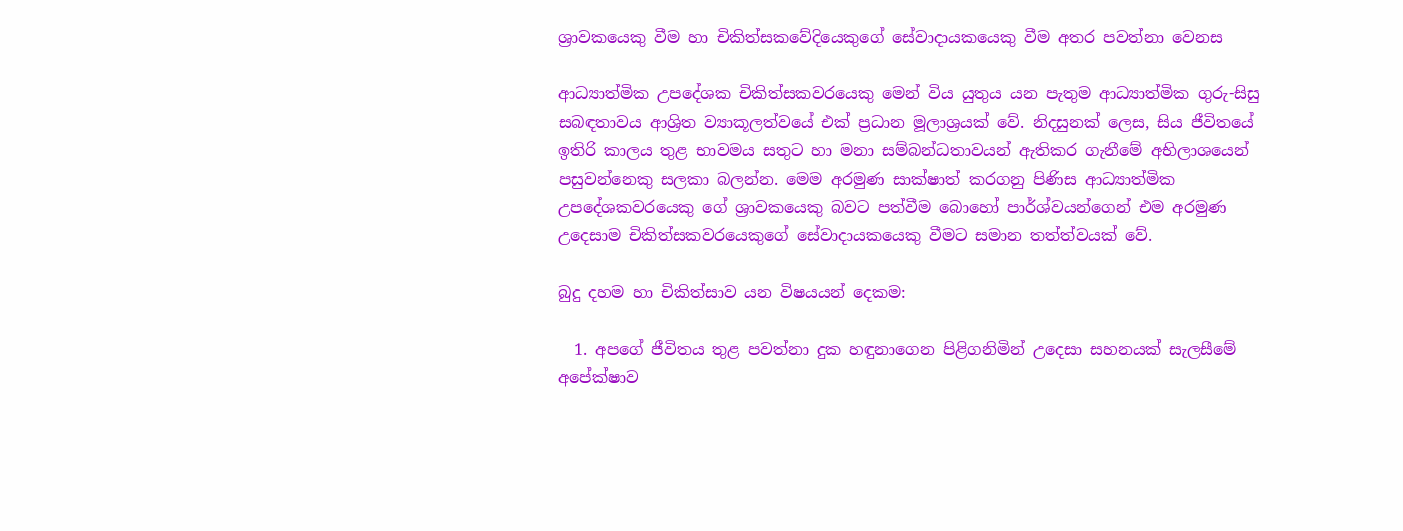ශ්‍රාවකයෙකු වීම හා චිකිත්සකවේදියෙකුගේ සේවාදායකයෙකු වීම අතර පවත්නා වෙනස

ආධ්‍යාත්මික උපදේශක චිකිත්සකවරයෙකු මෙන් විය යුතුය යන පැතුම ආධ්‍යාත්මික ගුරු-සිසු සබඳතාවය ආශ්‍රිත ව්‍යාකූලත්වයේ එක් ප්‍රධාන මූලාශ්‍රයක් වේ. නිදසුනක් ලෙස, සිය ජීවිතයේ ඉතිරි කාලය තුළ භාවමය සතුට හා මනා සම්බන්ධතාවයන් ඇතිකර ගැනීමේ අභිලාශයෙන් පසුවන්නෙකු සලකා බලන්න. මෙම අරමුණ සාක්ෂාත් කරගනු පිණිස ආධ්‍යාත්මික උපදේශකවරයෙකු ගේ ශ්‍රාවකයෙකු බවට පත්වීම බොහෝ පාර්ශ්වයන්ගෙන් එම අරමුණ උදෙසාම චිකිත්සකවරයෙකුගේ සේවාදායකයෙකු වීමට සමාන තත්ත්වයක් වේ.

බුදු දහම හා චිකිත්සාව යන විෂයයන් දෙකම:

  1. අපගේ ජීවිතය තුළ පවත්නා දුක හඳුනාගෙන පිළිගනිමින් උදෙසා සහනයක් සැලසීමේ අපේක්ෂාව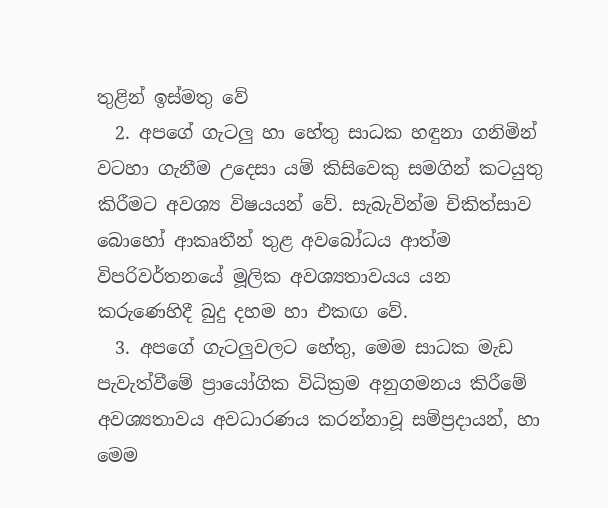තුළින් ඉස්මතු වේ
  2. අපගේ ගැටලු හා හේතු සාධක හඳුනා ගනිමින් වටහා ගැනීම උදෙසා යම් කිසිවෙකු සමගින් කටයුතු කිරීමට අවශ්‍ය විෂයයන් වේ. සැබැවින්ම චිකිත්සාව බොහෝ ආකෘතීන් තුළ අවබෝධය ආත්ම විපරිවර්තනයේ මූලික අවශ්‍යතාවයය යන කරුණෙහිදී බුදු දහම හා එකඟ වේ.
  3. අපගේ ගැටලුවලට හේතු, මෙම සාධක මැඩ පැවැත්වීමේ ප්‍රායෝගික විධික්‍රම අනුගමනය කිරීමේ අවශ්‍යතාවය අවධාරණය කරන්නාවූ සම්ප්‍රදායන්, හා මෙම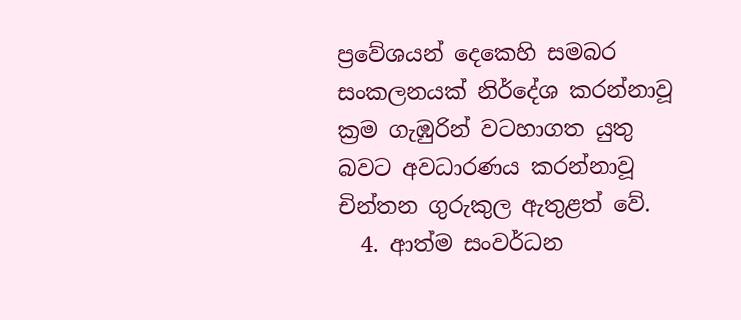ප්‍රවේශයන් දෙකෙහි සමබර සංකලනයක් නිර්දේශ කරන්නාවූ ක්‍රම ගැඹුරින් වටහාගත යුතු බවට අවධාරණය කරන්නාවූ චින්තන ගුරුකුල ඇතුළත් වේ.
  4. ආත්ම සංවර්ධන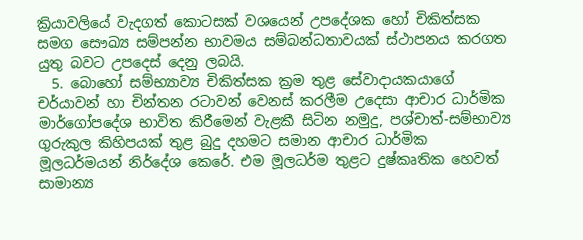ක්‍රියාවලියේ වැදගත් කොටසක් වශයෙන් උපදේශක ‌හෝ චිකිත්සක සමග සෞඛ්‍ය සම්පන්න භාවමය සම්බන්ධතාවයක් ස්ථාපනය කරගත යුතු බවට උපදෙස් දෙනු ලබයි.
  5. බොහෝ සම්භ්‍යාව්‍ය චිකිත්සක ක්‍රම තුළ සේවාදායකයාගේ චර්යාවන් හා චින්තන රටාවන් වෙනස් කරලීම උදෙසා ආචාර ධාර්මික මාර්ගෝපදේශ භාවිත කිරීමෙන් වැළකී සිටින නමුදු, පශ්චාත්-සම්භාව්‍ය ගුරුකුල කිහිපයක් තුළ බුදු දහමට සමාන ආචාර ධාර්මික මූලධර්මයන් නිර්දේශ කෙරේ. එම මූලධර්ම තුළට දුෂ්කෘතික හෙවත් සාමාන්‍ය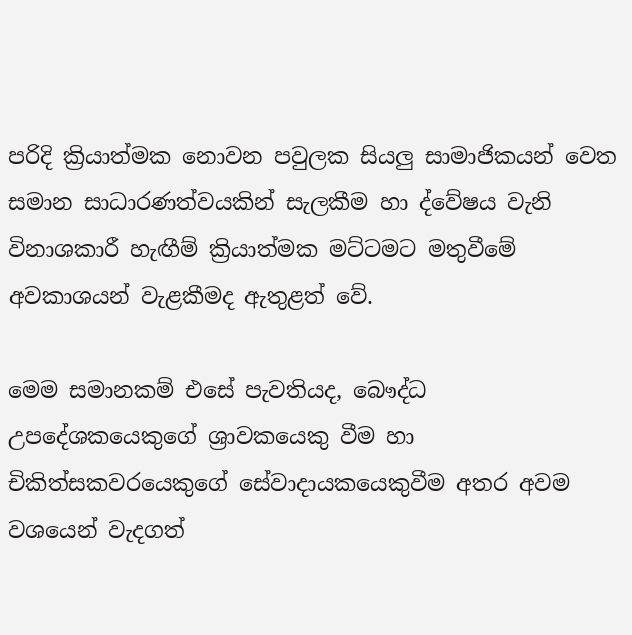පරිදි ක්‍රියාත්මක නොවන පවුලක සියලු සාමාජිකයන් වෙත සමාන සාධාරණත්වයකින් සැලකීම හා ද්වේෂය වැනි විනාශකාරී හැඟීම් ක්‍රියාත්මක මට්ටමට මතුවීමේ අවකාශයන් වැළකීමද ඇතුළත් වේ.

මෙම සමානකම් එසේ පැවතියද, බෞද්ධ උපදේශකයෙකුගේ ශ්‍රාවකයෙකු වීම හා චිකිත්සකවරයෙකුගේ සේවාදායකයෙකුවීම අතර අවම වශයෙන් වැදගත්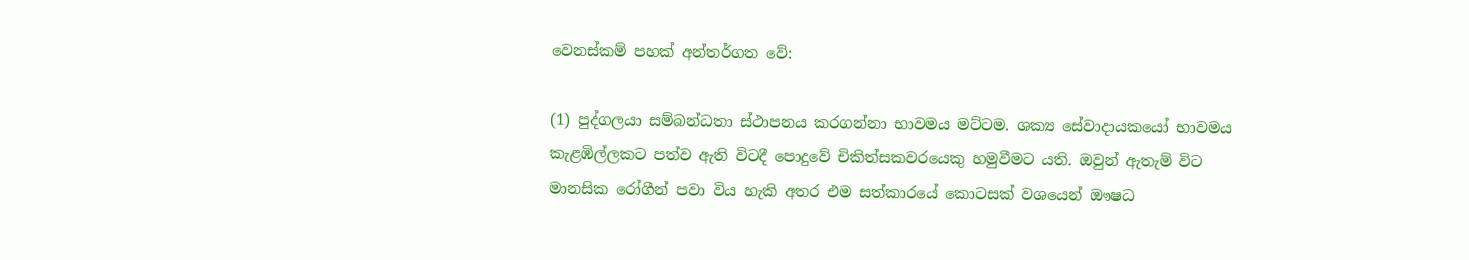වෙනස්කම් පහක් අන්තර්ගත වේ:

(1) පුද්ගලයා සම්බන්ධතා ස්ථාපනය කරගන්නා භාවමය මට්ටම. ශක්‍ය සේවාදායකයෝ භාවමය කැළඹිල්ලකට පත්ව ඇති විටදී පොදුවේ චිකිත්සකවරයෙකු හමුවීමට යති. ඔවුන් ඇතැම් විට මානසික රෝගීන් පවා විය හැකි අතර එම සත්කාරයේ කොටසක් වශයෙන් ඖෂධ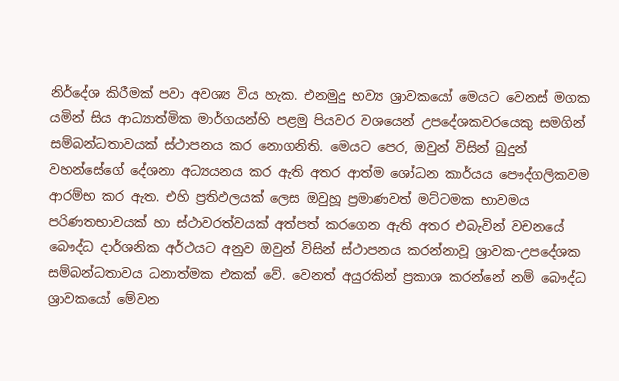නිර්දේශ කිරීමක් පවා අවශ්‍ය විය හැක. එනමුදු භව්‍ය ශ්‍රාවකයෝ මෙයට වෙනස් මගක යමින් සිය ආධ්‍යාත්මික මාර්ගයන්හි පළමු පියවර වශයෙන් උපදේශකවරයෙකු සමගින් සම්බන්ධතාවයක් ස්ථාපනය කර නොගනිති. මෙයට පෙර, ඔවුන් විසින් බුදුන් වහන්සේගේ දේශනා අධ්‍යයනය කර ඇති අතර ආත්ම ශෝධන කාර්යය පෞද්ගලිකවම ආරම්භ කර ඇත. එහි ප්‍රතිඵලයක් ලෙස ඔවුහූ ප්‍රමාණවත් මට්ටමක භාවමය පරිණතභාවයක් හා ස්ථාවරත්වයක් අත්පත් කරගෙන ඇති අතර එබැවින් වචනයේ බෞද්ධ දාර්ශනික අර්ථයට අනුව ඔවුන් විසින් ස්ථාපනය කරන්නාවූ ශ්‍රාවක-උපදේශක සම්බන්ධතාවය ධනාත්මක එකක් වේ. වෙනත් අයුරකින් ප්‍රකාශ කරන්නේ නම් බෞද්ධ ශ්‍රාවකයෝ මේවන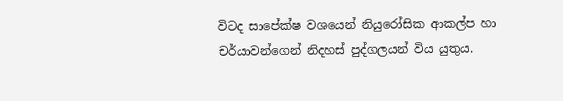විටද සාපේක්ෂ වශයෙන් නියුරෝසික ආකල්ප හා චර්යාවන්ගෙන් නිදහස් පුද්ගලයන් විය යුතුය.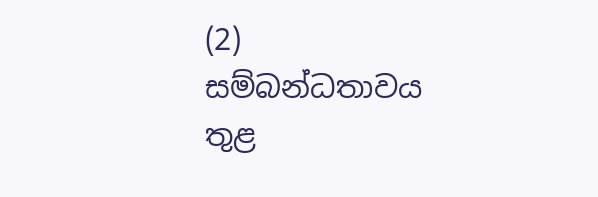(2) සම්බන්ධතාවය තුළ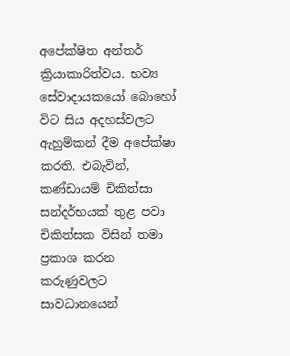අපේක්ෂිත අන්තර් ක්‍රියාකාරිත්වය. භව්‍ය සේවාදායකයෝ බොහෝ විට සිය අදහස්වලට ඇහුම්කන් දීම අපේක්ෂා කරති. එබැවින්, කණ්ඩායම් චිකිත්සා සන්දර්භයක් තුළ පවා චිකිත්සක විසින් තමා ප්‍රකාශ කරන කරුණුවලට සාවධානයෙන්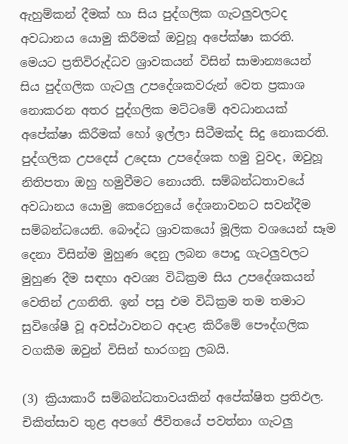ඇහුම්කන් දීමක් හා සිය පුද්ගලික ගැටලුවලටද අවධානය යොමු කිරීමක් ඔවුහූ අපේක්ෂා කරති. මෙයට ප්‍රතිවිරුද්ධව ශ්‍රාවකයන් විසින් සාමාන්‍යයෙන් සිය පුද්ගලික ගැටලු උපදේශකවරුන් වෙත ප්‍රකාශ නොකරන අතර පුද්ගලික මට්ටමේ අවධානයක් අපේක්ෂා කිරීමක් හෝ ඉල්ලා සිටීමක්ද සිදු නොකරති. පුද්ගලික උපදෙස් උදෙසා උපදේශක හමු වුවද, ඔවුහූ නිතිපතා ඔහු හමුවීමට නොයති. සම්බන්ධතාවයේ අවධානය යොමු කෙරෙනුයේ දේශනාවනට සවන්දීම සම්බන්ධයෙනි. බෞද්ධ ශ්‍රාවකයෝ මූලික වශයෙන් සෑම දෙනා විසින්ම මුහුණ දෙනු ලබන පොදු ගැටලුවලට මුහුණ දීම සඳහා අවශ්‍ය විධික්‍රම සිය උපදේශකයන් වෙතින් උගනිති. ඉන් පසු එම විධික්‍රම තම තමාට සුවිශේෂී වූ අවස්ථාවනට අදාළ කිරීමේ පෞද්ගලික වගකීම ඔවුන් විසින් භාරගනු ලබයි.

(3) ක්‍රියාකාරී සම්බන්ධතාවයකින් අපේක්ෂිත ප්‍රතිඵල. චිකිත්සාව තුළ අපගේ ජීවිතයේ පවත්නා ගැටලු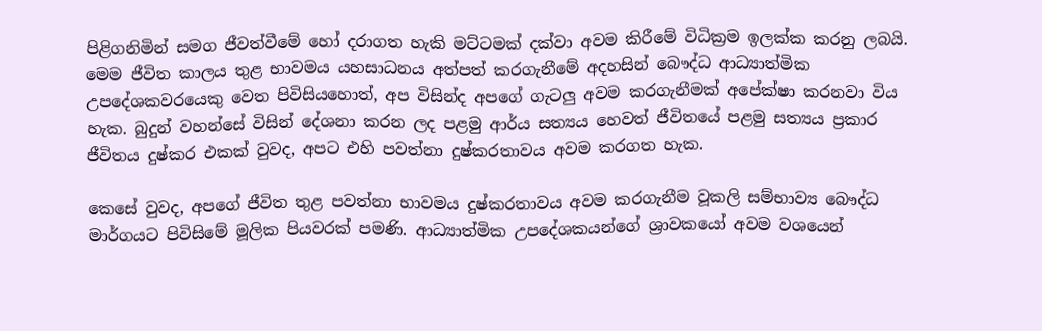පිළිගනිමින් සමග ජීවත්වීමේ හෝ දරාගත හැකි මට්ටමක් දක්වා අවම කිරීමේ විධික්‍රම ඉලක්ක කරනු ලබයි. මෙම ජීවිත කාලය තුළ භාවමය යහසාධනය අත්පත් කරගැනීමේ අදහසින් බෞද්ධ ආධ්‍යාත්මික උපදේශකවරයෙකු වෙත පිවිසියහොත්, අප විසින්ද අපගේ ගැටලු අවම කරගැනීමක් අපේක්ෂා කරනවා විය හැක. බුදුන් වහන්සේ විසින් දේශනා කරන ලද පළමු ආර්ය සත්‍යය හෙවත් ජීවිතයේ පළමු සත්‍යය ප්‍රකාර ජීවිතය දුෂ්කර එකක් වුවද, අපට එහි පවත්නා දුෂ්කරතාවය අවම කරගත හැක.

කෙසේ වුවද, අපගේ ජීවිත තුළ පවත්නා භාවමය දුෂ්කරතාවය අවම කරගැනීම වූකලි සම්භාව්‍ය බෞද්ධ මාර්ගයට පිවිසිමේ මූලික පියවරක් පමණි. ආධ්‍යාත්මික උපදේශකයන්ගේ ශ්‍රාවකයෝ අවම වශයෙන්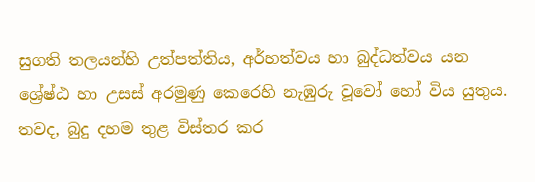සුගති තලයන්හි උත්පත්තිය, අර්හත්වය හා බුද්ධත්වය යන ශ්‍රේෂ්ඨ හා උසස් අරමුණු කෙරෙහි නැඹුරු වූවෝ හෝ විය යුතුය. තවද, බුදු දහම තුළ විස්තර කර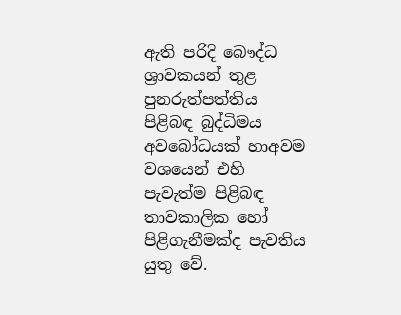ඇති පරිදි බෞද්ධ ශ්‍රාවකයන් තුළ පුනරුත්පත්තිය පිළිබඳ බුද්ධිමය අවබෝධයක් හාඅවම වශයෙන් එහි පැවැත්ම පිළිබඳ තාවකාලික හෝ පිළිගැනීමක්ද පැවතිය යුතු වේ.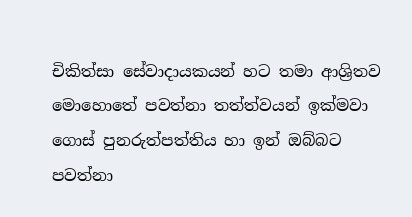චිකිත්සා සේවාදායකයන් හට තමා ආශ්‍රිතව මොහොතේ පවත්නා තත්ත්වයන් ඉක්මවා ගොස් පුනරුත්පත්තිය හා ඉන් ඔබ්බට පවත්නා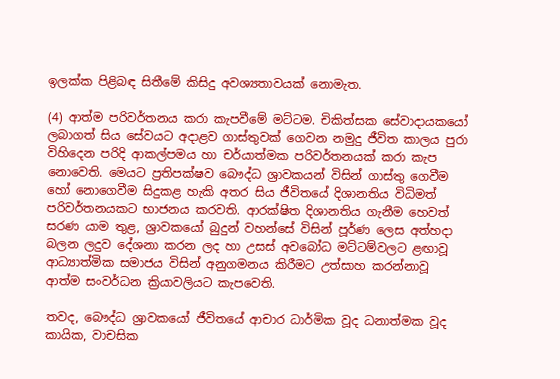ඉලක්ක පිළිබඳ සිතීමේ කිසිදු අවශ්‍යතාවයක් නොමැත.

(4) ආත්ම පරිවර්තනය කරා කැපවීමේ මට්ටම. චිකිත්සක සේවාදායකයෝ ලබාගත් සිය සේවයට අදාළව ගාස්තුවක් ගෙවන නමුදු ජීවිත කාලය පුරා විහිදෙන පරිදි ආකල්පමය හා චර්යාත්මක පරිවර්තනයක් කරා කැප නොවෙති. මෙයට ප්‍රතිපක්ෂව බෞද්ධ ශ්‍රාවකයන් විසින් ගාස්තු ගෙවීම හෝ නොගෙවීම සිදුකළ හැකි අතර සිය ජීවිතයේ දිශානතිය විධිමත් පරිවර්තනයකට භාජනය කරවති. ආරක්ෂිත දිශානතිය ගැනීම හෙවත් සරණ යාම තුළ, ශ්‍රාවකයෝ බුදුන් වහන්සේ විසින් පූර්ණ ලෙස අත්හදා බලන ලදුව දේශනා කරන ලද හා උසස් අවබෝධ මට්ටම්වලට ළඟාවූ ආධ්‍යාත්මික සමාජය විසින් අනුගමනය කිරීමට උත්සාහ කරන්නාවූ ආත්ම සංවර්ධන ක්‍රියාවලියට කැපවෙති.

තවද, බෞද්ධ ශ්‍රාවකයෝ ජීවිතයේ ආචාර ධාර්මික වූද ධනාත්මක වූද කායික, වාචසික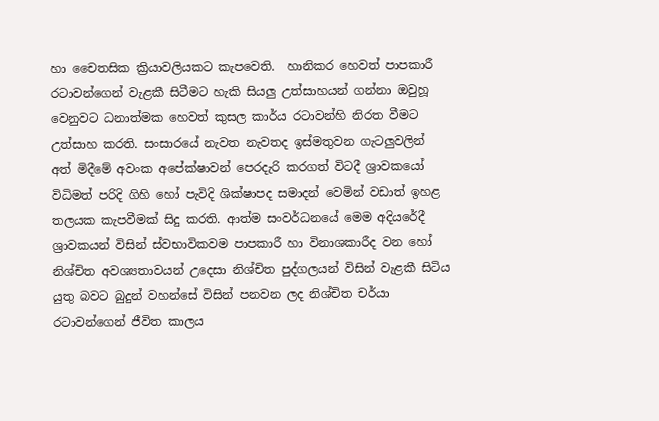හා චෛතසික ක්‍රියාවලියකට කැපවෙති.  හානිකර හෙවත් පාපකාරී රටාවන්ගෙන් වැළකී සිටීමට හැකි සියලු උත්සාහයන් ගන්නා ඔවුහූ වෙනුවට ධනාත්මක හෙවත් කුසල කාර්ය රටාවන්හි නිරත වීමට උත්සාහ කරති. සංසාරයේ නැවත නැවතද ඉස්මතුවන ගැටලුවලින් අත් මිදීමේ අවංක අපේක්ෂාවන් පෙරදැරි කරගත් විටදී ශ්‍රාවකයෝ විධිමත් පරිදි ගිහි හෝ පැවිදි ශික්ෂාපද සමාදන් වෙමින් වඩාත් ඉහළ තලයක කැපවීමක් සිදු කරති. ආත්ම සංවර්ධනයේ මෙම අදියරේදී ශ්‍රාවකයන් විසින් ස්වභාවිකවම පාපකාරී හා විනාශකාරීද වන හෝ නිශ්චිත අවශ්‍යතාවයන් උදෙසා නිශ්චිත පුද්ගලයන් විසින් වැළකී සිටිය යුතු බවට බුදුන් වහන්සේ විසින් පනවන ලද නිශ්චිත චර්යා රටාවන්ගෙන් ජීවිත කාලය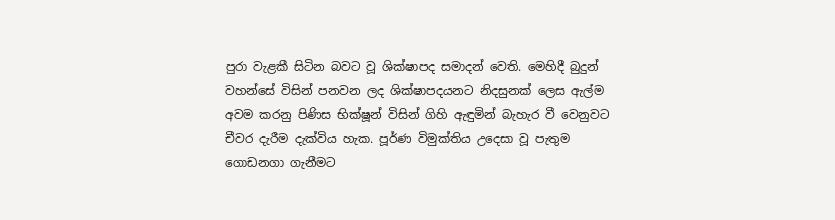පුරා වැළකී සිටින බවට වූ ශික්ෂාපද සමාදන් වෙති. මෙහිදී බුදුන් වහන්සේ විසින් පනවන ලද ශික්ෂාපදයනට නිදසුනක් ලෙස ඇල්ම අවම කරනු පිණිස භික්ෂූන් විසින් ගිහි ඇඳුමින් බැහැර වී වෙනුවට චීවර දැරීම දැක්විය හැක. පූර්ණ විමුක්තිය උදෙසා වූ පැතුම ගොඩනගා ගැනීමට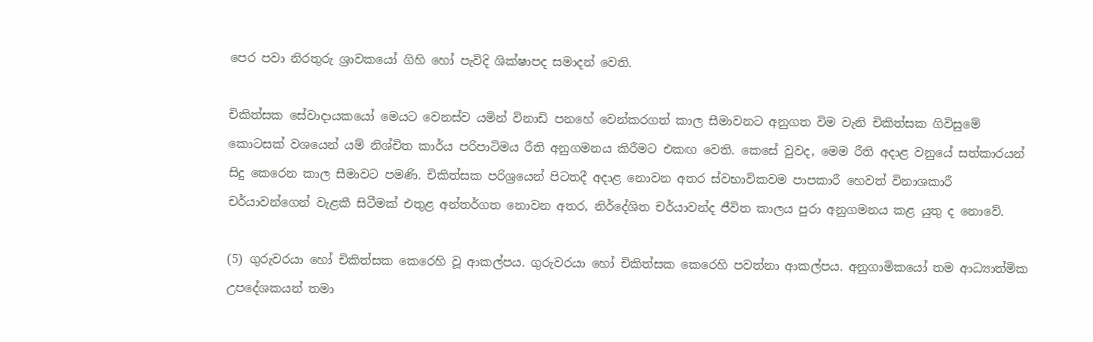පෙර පවා නිරතුරු ශ්‍රාවකයෝ ගිහි හෝ පැවිදි ශික්ෂාපද සමාදන් වෙති.

චිකිත්සක සේවාදායකයෝ මෙයට වෙනස්ව යමින් විනාඩි පනහේ වෙන්කරගත් කාල සීමාවනට අනුගත විම වැනි චිකිත්සක ගිවිසුමේ කොටසක් වශයෙන් යම් නිශ්චිත කාර්ය පරිපාටිමය රීති අනුගමනය කිරීමට එකඟ වෙති. කෙසේ වුවද, මෙම රීති අදාළ වනුයේ සත්කාරයන් සිදු කෙරෙන කාල සීමාවට පමණි. චිකිත්සක පරිශ්‍රයෙන් පිටතදී අදාළ නොවන අතර ස්වභාවිකවම පාපකාරී හෙවත් විනාශකාරී චර්යාවන්ගෙන් වැළකී සිටීමක් එතුළ අන්තර්ගත නොවන අතර, නිර්දේශිත චර්යාවන්ද ජීවිත කාලය පුරා අනුගමනය කළ යුතු ද නොවේ.

(5) ගුරුවරයා ‌හෝ චිකිත්සක කෙරෙහි වූ ආකල්පය. ගුරුවරයා හෝ චිකිත්සක කෙරෙහි පවත්නා ආකල්පය. අනුගාමිකයෝ තම ආධ්‍යාත්මික උපදේශකයන් තමා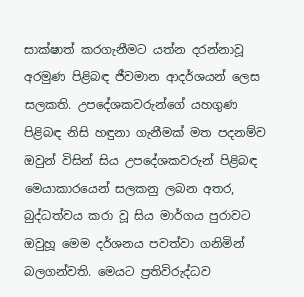සාක්ෂාත් කරගැනීමට යත්න දරන්නාවූ අරමුණ පිළිබඳ ජීවමාන ආදර්ශයන් ලෙස සලකති. උපදේශකවරුන්ගේ යහගුණ පිළිබඳ නිසි හඳුනා ගැනීමක් මත පදනම්ව ඔවුන් විසින් සිය උපදේශකවරුන් පිළිබඳ මෙයාකාරයෙන් සලකනු ලබන අතර, බුද්ධත්වය කරා වූ සිය මාර්ගය පුරාවට ඔවුහූ මෙම දර්ශනය පවත්වා ගනිමින් බලගන්වති. මෙයට ප්‍රතිවිරුද්ධව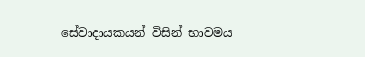සේවාදායකයන් විසින් භාවමය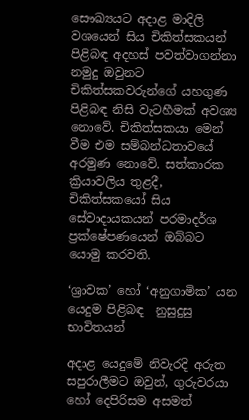සෞඛ්‍යයට අදාළ මාදිලි වශයෙන් සිය චිකිත්සකයන් පිළිබ‍ඳ අදහස් පවත්වාගන්නා නමුදු ඔවුනට චිකිත්සකවරුන්ගේ යහගුණ පිළිබඳ නිසි වැටහීමක් අවශ්‍ය නොවේ. චිකිත්සකයා මෙන් වීම එම සම්බන්ධතාවයේ අරමුණ නොවේ. සත්කාරක ක්‍රියාවලිය තුළදී, චිකිත්සකයෝ සිය සේවාදායකයන් පරමාදර්ශ ප්‍රක්ෂේපණයෙන් ඔබ්බට යොමු කරවති.

‘ශ්‍රාවක’ හෝ ‘අනුගාමික’ යන යෙදුම පිළිබඳ  නුසුදුසු භාවිතයන්

අදාළ යෙදුමේ නිවැරදි අරුත සපුරාලීමට ඔවුන්, ගුරුවරයා හෝ දෙපිරිසම අසමත්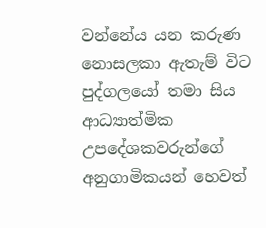වන්නේය යන කරුණ නොසලකා ඇතැම් විට පුද්ගලයෝ තමා සිය ආධ්‍යාත්මික උපදේශකවරුන්ගේ අනුගාමිකයන් හෙවත්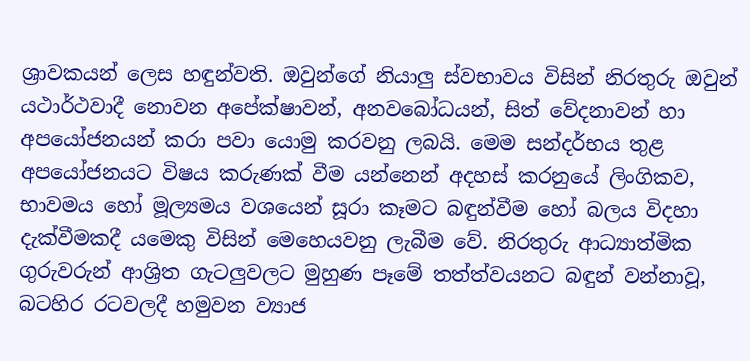ශ්‍රාවකයන් ලෙස හඳුන්වති. ඔවුන්ගේ නියාලු ස්වභාවය විසින් නිරතුරු ඔවුන් යථාර්ථවාදී නොවන අපේක්ෂාවන්, අනවබෝධයන්, සිත් වේදනාවන් හා අපයෝජනයන් කරා පවා යොමු කරවනු ලබයි. මෙම සන්දර්භය තුළ අපයෝජනයට විෂය කරුණක් වීම යන්නෙන් අදහස් කරනුයේ ලිංගිකව, භාවමය හෝ මූල්‍යමය වශයෙන් සූරා කෑමට බඳුන්වීම හෝ බලය විදහා දැක්වීමකදී යමෙකු විසින් මෙහෙයවනු ලැබීම වේ. නිරතුරු ආධ්‍යාත්මික ගුරුවරුන් ආශ්‍රිත ගැටලුවලට මුහුණ පෑමේ තත්ත්වයනට බඳුන් වන්නාවූ, බටහිර රටවලදී හමුවන ව්‍යාජ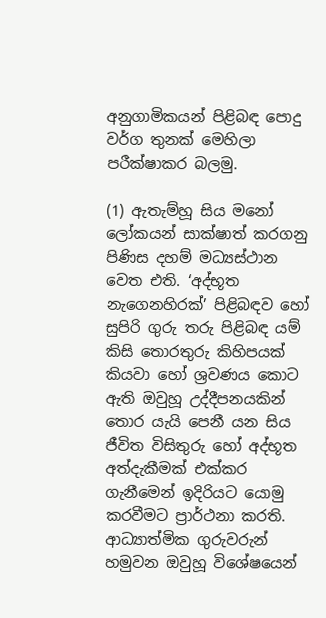අනුගාමිකයන් පිළිබඳ පොදු වර්ග තුනක් මෙහිලා පරීක්ෂාකර බලමු.

(1) ඇතැම්හූ සිය මනෝ ලෝකයන් සාක්ෂාත් කරගනු පිණිස දහම් මධ්‍යස්ථාන වෙත එති. ‘අද්භූත නැගෙනහිරක්’ පිළිබඳව හෝ සුපිරි ගුරු තරු පිළිබඳ යම් කිසි තොරතුරු කිහිපයක් කියවා හෝ ශ්‍රවණය කොට ඇති ඔවුහූ උද්දීපනයකින් තොර යැයි පෙනී යන සිය ජීවිත විසිතුරු ‌හෝ අද්භූත අත්දැකීමක් එක්කර ගැනීමෙන් ඉදිරියට යොමු කරවීමට ප්‍රාර්ථනා කරති. ආධ්‍යාත්මික ගුරුවරුන් හමුවන ඔවුහූ විශේෂයෙන්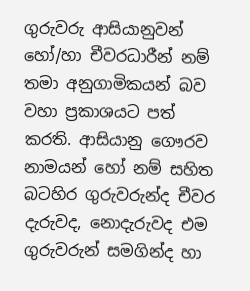ගුරුවරු ආසියානුවන් හෝ/හා චීවරධාරීන් නම් තමා අනුගාමිකයන් බව වහා ප්‍රකාශයට පත් කරති. ආසියානු ගෞරව නාමයන් හෝ නම් සහිත බටහිර ගුරුවරුන්ද චීවර දැරුවද, නොදැරුවද එම ගුරුවරුන් සමගින්ද හා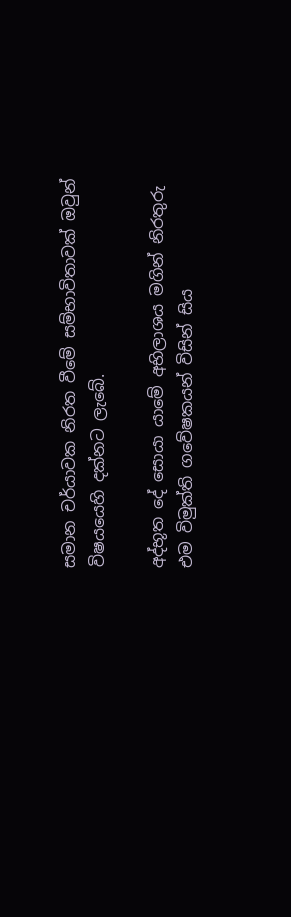සමාන චර්යාවක නිරත වීමේ සම්භාවිතාවක් ඔවුන් විෂයයෙහි දක්නට ලැබේ.

අද්භූත දේ සොයා යාමේ අභිලාශය මගින් නිරතුරු එම විමුක්ති ගවේෂකයන් විසින් සිය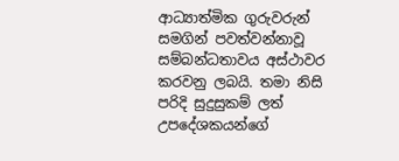ආධ්‍යාත්මික ගුරුවරුන් සමගින් පවත්වන්නාවූ සම්බන්ධතාවය අස්ථාවර කරවනු ලබයි. තමා නිසි පරිදි සුදුසුකම් ලත් උපදේශකයන්ගේ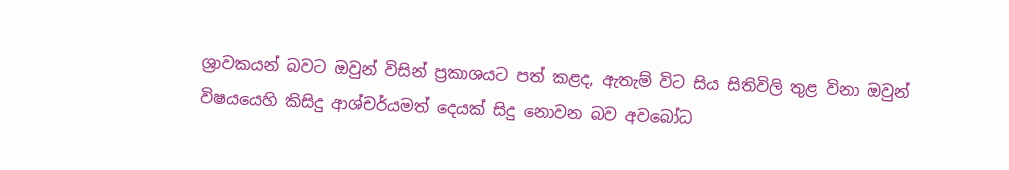ශ්‍රාවකයන් බවට ඔවුන් විසින් ප්‍රකාශයට පත් කළද, ඇතැම් විට සිය සිතිවිලි තුළ විනා ඔවුන් විෂයයෙහි කිසිදු ආශ්චර්යමත් දෙයක් සිදු නොවන බව අවබෝධ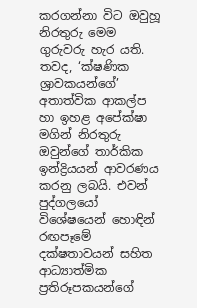කරගන්නා විට ඔවුහූ නිරතුරු මෙම ගුරුවරු හැර යති. තවද, ‘ක්ෂණික ශ්‍රාවකයන්ගේ’ අතාත්වික ආකල්ප හා ඉහළ අපේක්ෂා මගින් නිරතුරු ඔවුන්ගේ තාර්කික ඉන්ද්‍රියයන් ආවරණය කරනු ලබයි. එවන් පුද්ගලයෝ විශේෂයෙන් හොඳින් රඟපෑමේ දක්ෂතාවයන් සහිත ආධ්‍යාත්මික ප්‍රතිරූපකයන්ගේ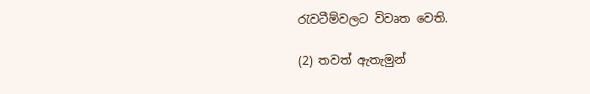රැවටීම්වලට විවෘත වෙති.

(2) තවත් ඇතැමුන්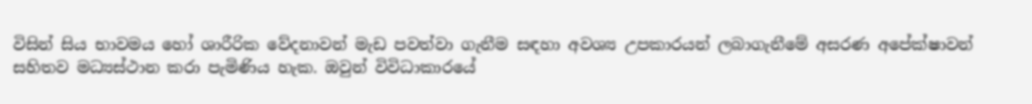විසින් සිය භාවමය හෝ ශාරීරික වේදනාවන් මැඩ පවත්වා ගැනීම සඳහා අවශ්‍ය උපකාරයන් ලබාගැනීමේ අසරණ අපේක්ෂාවන් සහිතව මධ්‍යස්ථාන කරා පැමිණිය හැක. ඔවුන් විවිධාකාරයේ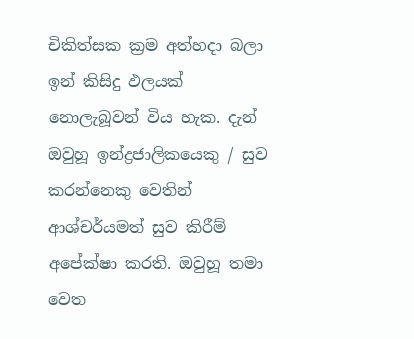චිකිත්සක ක්‍රම අත්හදා බලා ඉන් කිසිදු ඵලයක් නොලැබූවන් විය හැක. දැන් ඔවුහූ ඉන්ද්‍රජාලිකයෙකු / සුව කරන්නෙකු වෙතින් ආශ්චර්යමත් සුව කිරීම් අපේක්ෂා කරති. ඔවුහූ තමා වෙත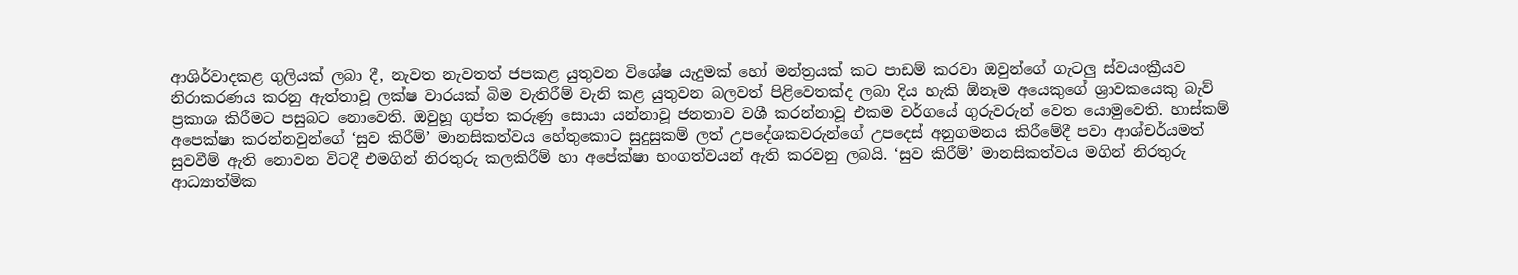ආශිර්වාදකළ ගුලියක් ලබා දී, නැවත නැවතත් ජපකළ යුතුවන විශේෂ යැදුමක් හෝ මන්ත්‍රයක් කට පාඩම් කරවා ඔවුන්ගේ ගැටලු ස්වයංක්‍රීයව නිරාකරණය කරනු ඇත්තාවූ ලක්ෂ වාරයක් බිම වැතිරීම් වැනි කළ යුතුවන බලවත් පිළිවෙතක්ද ලබා දිය හැකි ඕනෑම අයෙකුගේ ශ්‍රාවකයෙකු බැව් ප්‍රකාශ කිරීමට පසුබට නොවෙති. ඔවුහූ ගුප්ත කරුණු සොයා යන්නාවූ ජනතාව වශී කරන්නාවූ එකම වර්ගයේ ගුරුවරුන් වෙත යොමුවෙති. හාස්කම් අපෙක්ෂා කරන්නවුන්ගේ ‘සුව කිරීම්’ මානසිකත්වය හේතුකොට සුදුසුකම් ලත් උපදේශකවරුන්ගේ උපදෙස් අනුගමනය කිරීමේදී පවා ආශ්චර්යමත් සුවවීම් ඇති නොවන විටදී එමගින් නිරතුරු කලකිරීම් හා අපේක්ෂා භංගත්වයන් ඇති කරවනු ලබයි. ‘සුව කිරීම්’ මානසිකත්වය මගින් නිරතුරු ආධ්‍යාත්මික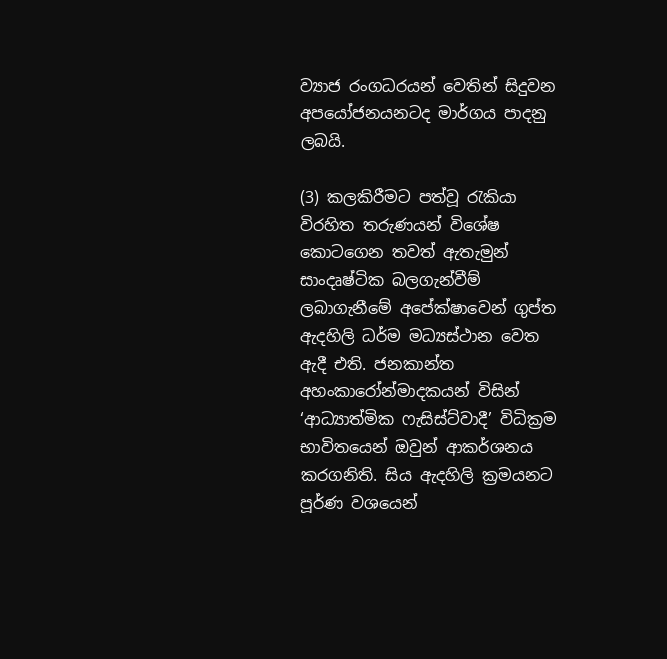ව්‍යාජ රංගධරයන් වෙතින් සිදුවන අපයෝජනයනටද මාර්ගය පාදනු ලබයි.

(3) කලකිරීමට පත්වූ රැකියා විරහිත තරුණයන් විශේෂ කොටගෙන තවත් ඇතැමුන් සාංදෘෂ්ටික බලගැන්වීම් ලබාගැනීමේ අපේක්ෂාවෙන් ගුප්ත ඇදහිලි ධර්ම මධ්‍යස්ථාන වෙත ඇදී එති. ජනකාන්ත අහංකාරෝන්මාදකයන් විසින් ‘ආධ්‍යාත්මික ෆැසිස්ට්වාදී’ විධික්‍රම භාවිතයෙන් ඔවුන් ආකර්ශනය කරගනිති. සිය ඇදහිලි ක්‍රමයනට පූර්ණ වශයෙන්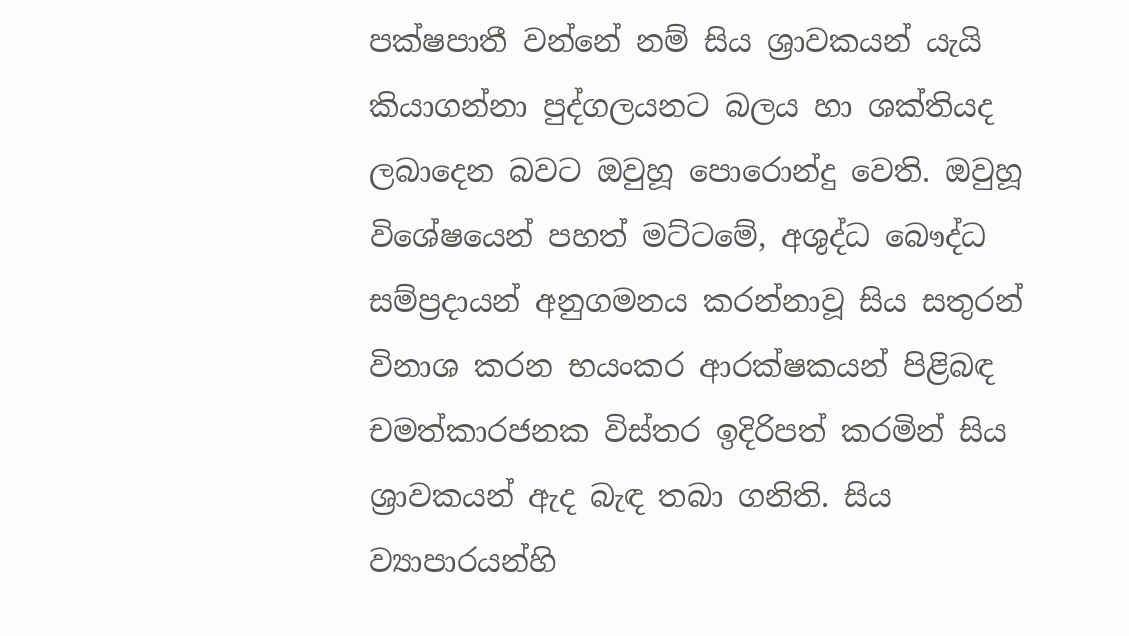පක්ෂපාතී වන්නේ නම් සිය ශ්‍රාවකයන් යැයි කියාගන්නා පුද්ගලයනට බලය හා ශක්තියද ලබාදෙන බවට ඔවුහූ පොරොන්දු වෙති. ඔවුහූ විශේෂයෙන් පහත් මට්ටමේ, අශුද්ධ බෞද්ධ සම්ප්‍රදායන් අනුගමනය කරන්නාවූ සිය සතුරන් විනාශ කරන භයංකර ආරක්ෂකයන් පිළිබඳ චමත්කාරජනක විස්තර ඉදිරිපත් කරමින් සිය ශ්‍රාවකයන් ඇද බැඳ තබා ගනිති. සිය ව්‍යාපාරයන්හි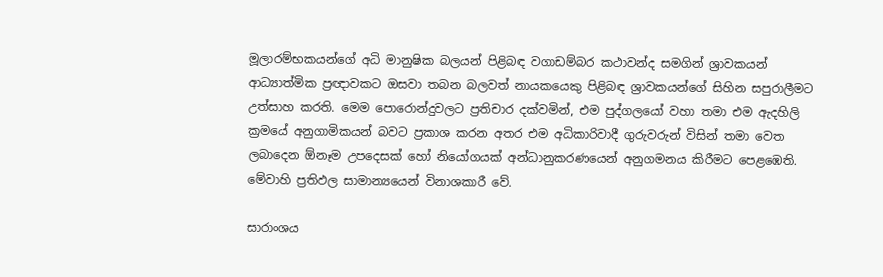මූලාරම්භකයන්ගේ අධි මානුෂික බලයන් පිළිබඳ වගාඩම්බර කථාවන්ද සමගින් ශ්‍රාවකයන් ආධ්‍යාත්මික ප්‍රඥාවකට ඔසවා තබන බලවත් නායකයෙකු පිළිබඳ ශ්‍රාවකයන්ගේ සිහින සපුරාලීමට උත්සාහ කරති. මෙම පොරොන්දුවලට ප්‍රතිචාර දක්වමින්, එම පුද්ගලයෝ වහා තමා එම ඇදහිලි ක්‍රමයේ අනුගාමිකයන් බවට ප්‍රකාශ කරන අතර එම අධිකාරිවාදී ගුරුවරුන් විසින් තමා වෙත ලබාදෙන ඕනෑම උපදෙසක් හෝ නියෝගයක් අන්ධානුකරණයෙන් අනුගමනය කිරීමට පෙළඹෙති. මේවාහි ප්‍රතිඵල සාමාන්‍යයෙන් විනාශකාරී වේ.

සාරාංශය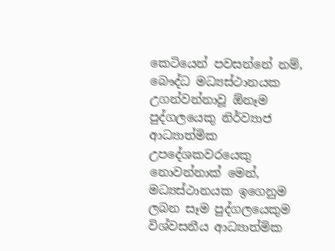කෙටියෙන් පවසන්නේ නම්, බෞද්ධ මධ්‍යස්ථානයක උගන්වන්නාවූ ඕනෑම පුද්ගලයෙකු නිර්ව්‍යාජ ආධ්‍යාත්මික උපදේශකවරයෙකු නොවන්නාක් මෙන්, මධ්‍යස්ථානයක ඉගෙනුම ලබන සෑම පුද්ගලයෙකුම විශ්වසනීය ආධ්‍යාත්මික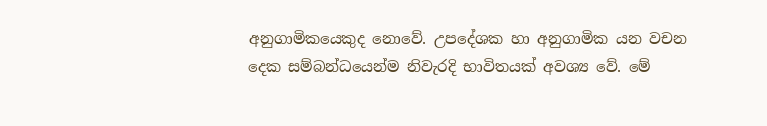අනුගාමිකයෙකුද නොවේ. උපදේශක හා අනුගාමික යන වචන දෙක සම්බන්ධයෙන්ම නිවැරදි භාවිතයක් අවශ්‍ය වේ. මේ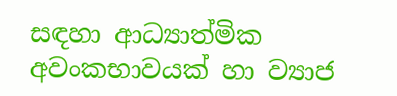සඳහා ආධ්‍යාත්මික අවංකභාවයක් හා ව්‍යාජ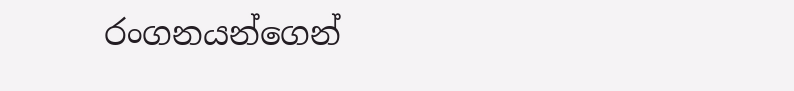රංගනයන්ගෙන්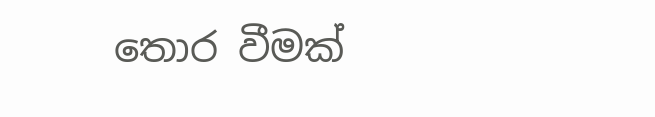තොර වීමක්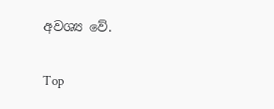අවශ්‍ය වේ.

Top